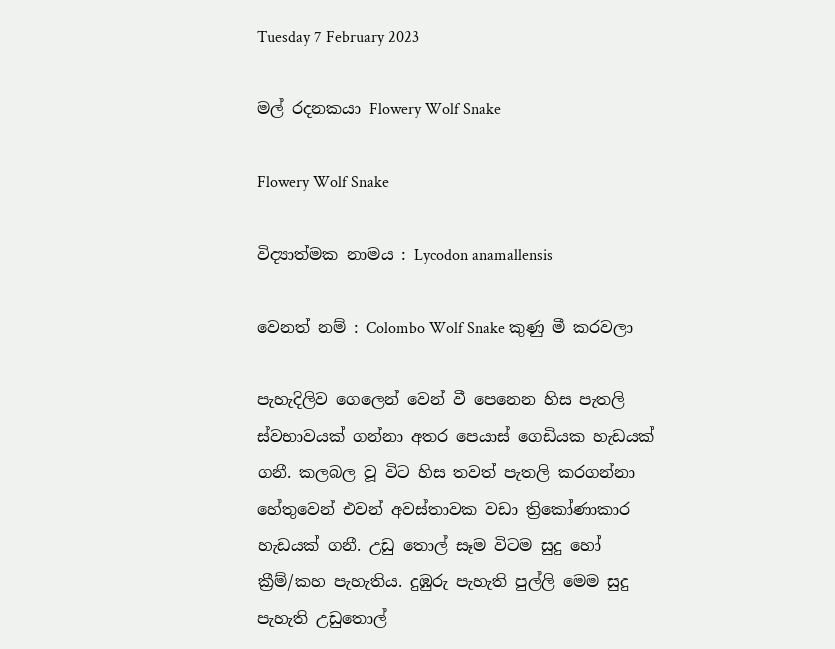Tuesday 7 February 2023

මල් රදනකයා Flowery Wolf Snake

Flowery Wolf Snake

විද්‍යාත්මක නාමය : Lycodon anamallensis

වෙනත් නම් : Colombo Wolf Snake කුණු මී කරවලා

පැහැදිලිව ගෙලෙන් වෙන් වී පෙනෙන හිස පැතලි ස්වභාවයක් ගන්නා අතර පෙයාස් ගෙඩියක හැඩයක් ගනී. කලබල වූ විට හිස තවත් පැතලි කරගන්නා හේතුවෙන් එවන් අවස්තාවක වඩා ත්‍රිකෝණාකාර හැඩයක් ගනී. උඩු තොල් සෑම විටම සුදු හෝ ක්‍රීම්/කහ පැහැතිය. දුඹුරු පැහැති පුල්ලි මෙම සුදු පැහැති උඩුතොල්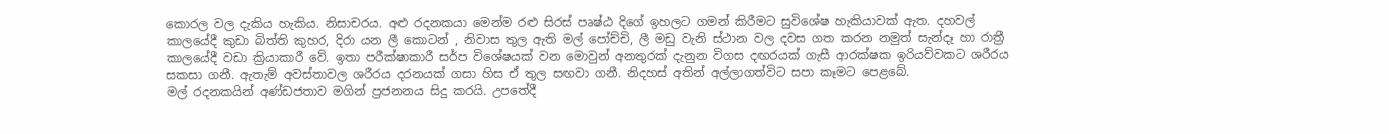කොරල වල දැකිය හැකිය. නිසාචරය. අළු රදනකයා මෙන්ම රළු සිරස් පෘෂ්ඨ දිගේ ඉහලට ගමන් කිරීමට සුවිශේෂ හැකියාවක් ඇත. දහවල් කාලයේදී කුඩා බිත්ති කුහර, දිරා යන ලී කොටන් , නිවාස තුල ඇති මල් පෝච්චි, ලී මඩු වැනි ස්ථාන වල දවස ගත කරන නමුත් සැන්දෑ හා රාත්‍රී කාලයේදී වඩා ක්‍රියාකාරී වේ. ඉතා පරීක්ෂාකාරී සර්ප විශේෂයක් වන මොවුන් අනතුරක් දැනුන විගස දඟරයක් ගැසී ආරක්ෂක ඉරියව්වකට ශරීරය සකසා ගනී. ඇතැම් අවස්තාවල ශරීරය දරනයක් ගසා හිස ඒ තුල සඟවා ගනී. නිදහස් අතින් අල්ලාගත්විට සපා කෑමට පෙළබේ.
මල් රදනකයින් අණ්ඩජතාව මගින් ප්‍රජනනය සිදු කරයි. උපතේදී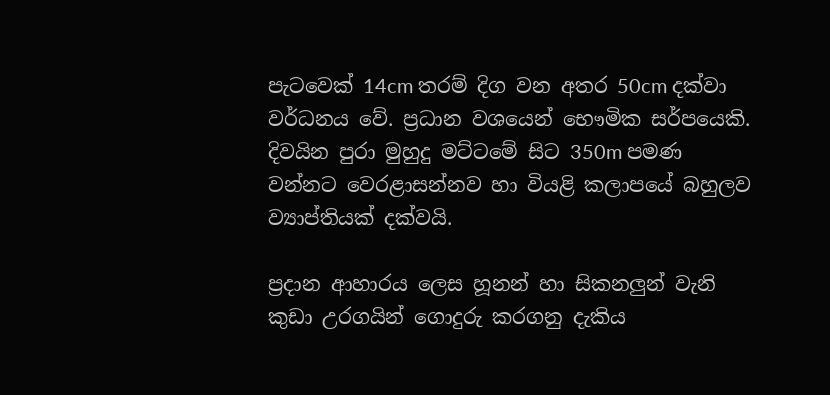පැටවෙක් 14cm තරම් දිග වන අතර 50cm දක්වා වර්ධනය වේ. ප්‍රධාන වශයෙන් භෞමික සර්පයෙකි. දිවයින පුරා මුහුදු මට්ටමේ සිට 350m පමණ වන්නට වෙරළාසන්නව හා වියළි කලාපයේ බහුලව ව්‍යාප්තියක් දක්වයි.

ප්‍රදාන ආහාරය ලෙස හූනන් හා සිකනලුන් වැනි කුඩා උරගයින් ගොදුරු කරගනු දැකිය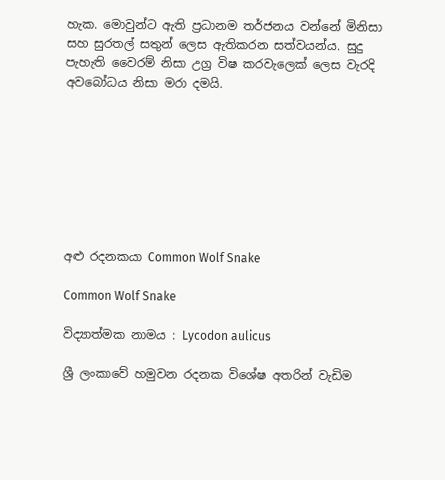හැක. මොවුන්ට ඇති ප්‍රධානම තර්ජනය වන්නේ මිනිසා සහ සුරතල් සතුන් ලෙස ඇතිකරන සත්වයන්ය. සුදු පැහැති වෛරම් නිසා උග්‍ර විෂ කරවැලෙක් ලෙස වැරදි අවබෝධය නිසා මරා දමයි.








අළු රදනකයා Common Wolf Snake

Common Wolf Snake

විද්‍යාත්මක නාමය : Lycodon aulicus

ශ්‍රී ලංකාවේ හමුවන රදනක විශේෂ අතරින් වැඩිම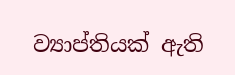ව්‍යාප්තියක් ඇති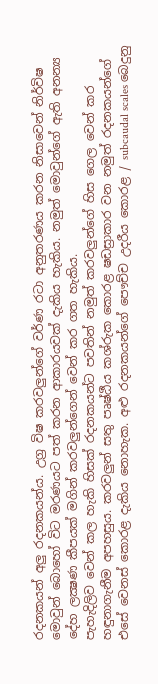රදනකයන් අලු රදනකයන්ය. උග්‍ර විෂ කරවලුන්ගේ වර්ණ රටා අනුතරණය කරන නිසාවෙන් නිර්විෂ මොවුන් බොහෝ විට මරණයට පත් කරන ආකාරයවක් දැකිය හැකිය. නමුත් මොවුන්ගේ ඇති අනන්‍ය දේහ ලක්‍ෂණ කීපයක් මගින් කරවලුන්ගෙන් වෙන් කර ගත හැකිය.
පැහැදිලිව වෙන් කල හැකි හිසක් රදනකයන්ට පවතින් නමුත් කරවලුන්ගේ හිස ගෙල වෙන් කර හඳුනාගැනීම අපහසුය. කරවලුන් සතු පෘෂ්ඨීය කශ්රුක කොරළ ෂඩස්‍රාකාර වන නමුත් රදනකයන්ගේ එසේ වෙනස් කොරළ දැකිය නොහැක. අළු රදනකයන්ගේ පෞච්ච උදරීය කොරළ / subcaudal scales බෙදුනු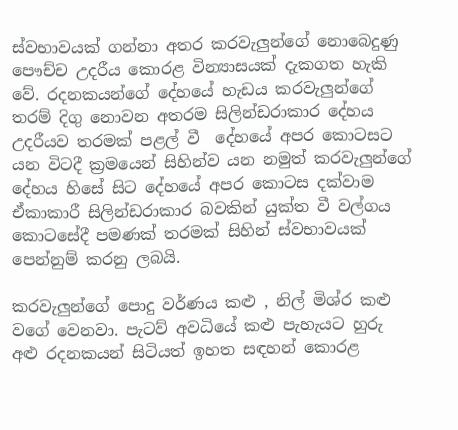ස්වභාවයක් ගන්නා අතර කරවැලුන්ගේ නොබෙදුණු පෞච්ච උදරීය කොරළ වින්‍යාසයක් දැකගත හැකි වේ. රදනකයන්ගේ දේහයේ හැඩය කරවැලුන්ගේ තරම් දිගු නොවන අතරම සිලින්ඩරාකාර දේහය උදරීයව තරමක් පළල් වී  දේහයේ අපර කොටසට යන විටදී ක්‍රමයෙන් සිහින්ව යන නමුත් කරවැලුන්ගේ දේහය හිසේ සිට දේහයේ අපර කොටස දක්වාම ඒකාකාරී සිලින්ඩරාකාර බවකින් යුක්ත වී වල්ගය කොටසේදී පමණක් තරමක් සිහින් ස්වභාවයක් පෙන්නුම් කරනු ලබයි.

කරවැලුන්ගේ පොදු වර්ණය කළු , නිල් මිශ්ර කළු වගේ වෙනවා. පැටව් අවධියේ කළු පැහැයට හුරු අළු රදනකයන් සිටියත් ඉහත සඳහන් කොරළ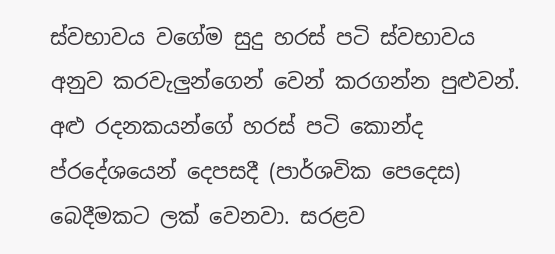ස්වභාවය වගේම සුදු හරස් පටි ස්වභාවය අනුව කරවැලුන්ගෙන් වෙන් කරගන්න පුළුවන්. අළු රදනකයන්ගේ හරස් පටි කොන්ද ප්රදේශයෙන් දෙපසදී (පාර්ශවික පෙදෙස) බෙදීමකට ලක් වෙනවා. සරළව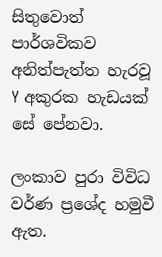සිතුවොත් පාර්ශවිකව අනිත්පැත්ත හැරවූ Y අකුරක හැඩයක් සේ පේනවා.

ලංකාව පුරා විවිධ වර්ණ ප්‍රශේද හමුවී ඇත.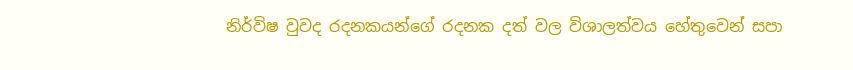නිර්විෂ වුවද රදනකයන්ගේ රදනක දත් වල විශාලත්වය හේතුවෙන් සපා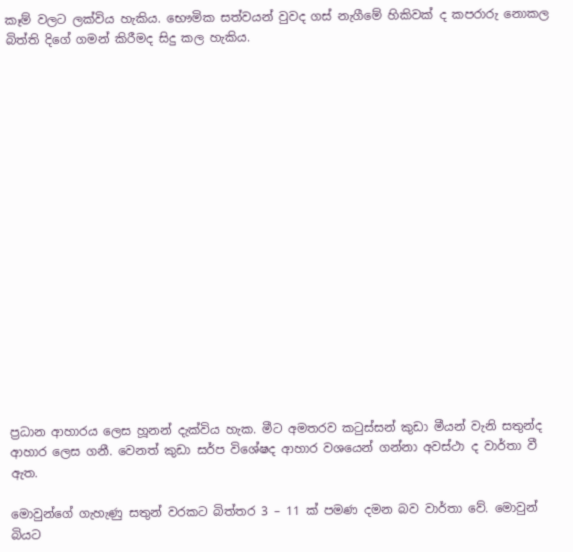කෑම් වලට ලක්විය හැකිය. භෞමික සත්වයන් වුවද ගස් නැගීමේ හිකිවක් ද කපරාරු නොකල බිත්ති දිගේ ගමන් කිරීමද සිදු කල හැකිය.


















ප්‍රධාන ආහාරය ලෙස හූනන් දැක්විය හැක. මීට අමතරව කටුස්සන් කුඩා මීයන් වැනි සතුන්ද ආහාර ලෙස ගනී. වෙනත් කුඩා සර්ප විශේෂද ආහාර වශයෙන් ගන්නා අවස්ථා ද වාර්තා වී ඇත.

මොවුන්ගේ ගැහැණු සතුන් වරකට බිත්තර 3 – 11 ක් පමණ දමන බව වාර්තා වේ. මොවුන් බියට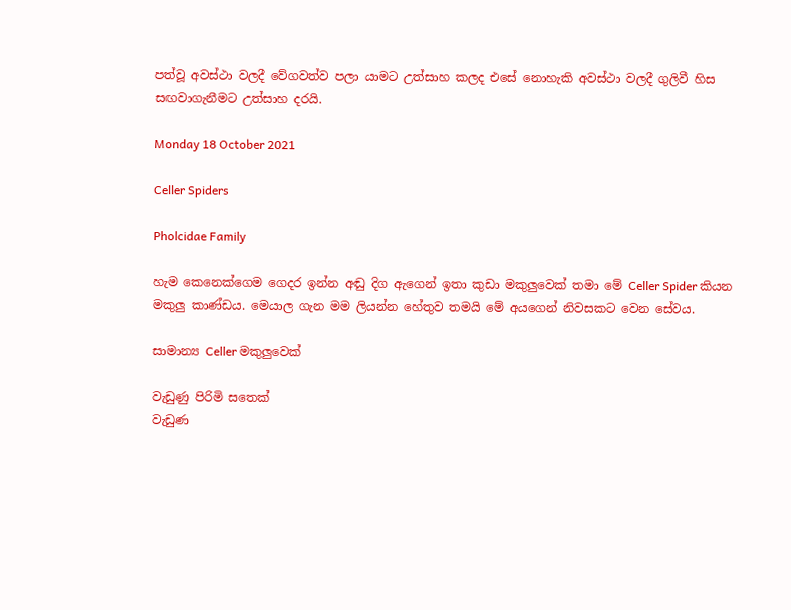පත්වූ අවස්ථා වලදී වේගවත්ව පලා යාමට උත්සාහ කලද එසේ නොහැකි අවස්ථා වලදී ගුලිවී හිස සඟවාගැනීමට උත්සාහ දරයි.

Monday 18 October 2021

Celler Spiders

Pholcidae Family

හැම කෙනෙක්ගෙම ගෙදර ඉන්න අඬු දිග ඇගෙන් ඉතා කුඩා මකුලුවෙක් තමා මේ Celler Spider කියන මකුලු කාණ්ඩය. මෙයාල ගැන මම ලියන්න හේතුව තමයි මේ අයගෙන් නිවසකට වෙන සේවය.

සාමාන්‍ය Celler මකුලුවෙක්

වැඩුණු පිරිමි සතෙක්
වැඩුණ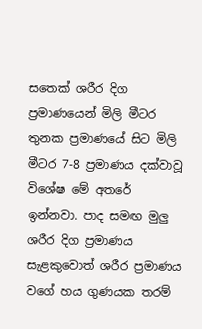සතෙක් ශරීර දිග ප්‍රමාණයෙන් මිලි මීටර තුනක ප්‍රමාණයේ සිට මිලි මීටර 7-8 ප්‍රමාණය දක්වාවූ විශේෂ මේ අතරේ ඉන්නවා. පාද සමඟ මුලු ශරීර දිග ප්‍රමාණය සැළකුවොත් ශරීර ප්‍රමාණය වගේ හය ගුණයක තරම්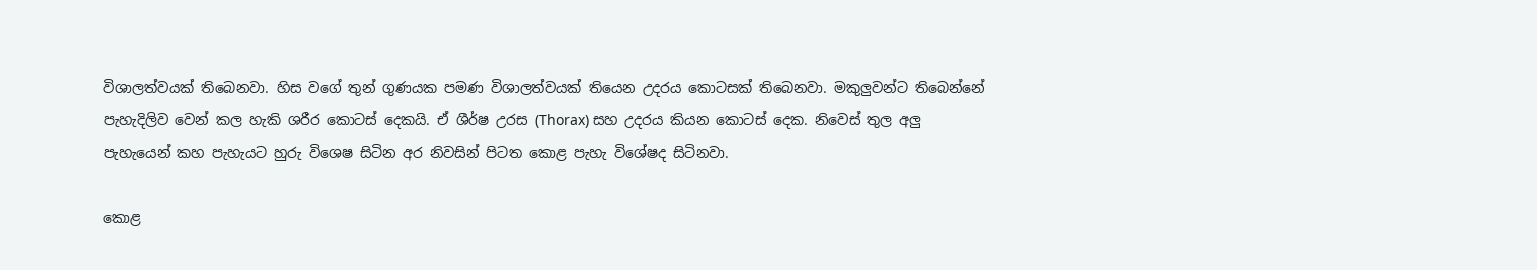විශාලත්වයක් තිබෙනවා. හිස වගේ තුන් ගුණයක පමණ විශාලත්වයක් තියෙන උදරය කොටසක් තිබෙනවා. මකුලුවන්ට තිබෙන්නේ පැහැදිලිව වෙන් කල හැකි ශරීර කොටස් දෙකයි. ඒ ශීර්ෂ උරස (Thorax) සහ උදරය කියන කොටස් දෙක. නිවෙස් තුල අලු පැහැයෙන් කහ පැහැයට හුරු විශෙෂ සිටින අර නිවසින් පිටත කොළ පැහැ විශේෂද සිටිනවා.

කොළ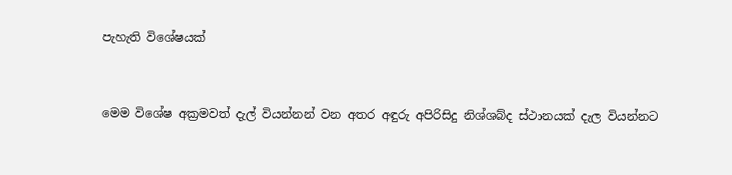පැහැති විශේෂයක්


මෙම විශේෂ අක්‍රමවත් දැල් වියන්නන් වන අතර අඳුරු අපිරිසිදු නිශ්ශබ්ද ස්ථානයක් දැල වියන්නට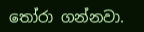තෝරා ගන්නවා.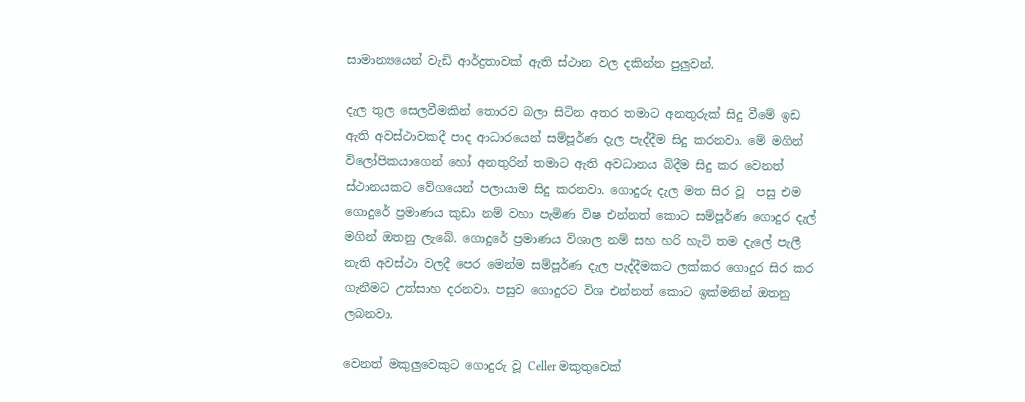සාමාන්‍යයෙන් වැඩි ආර්ද්‍රතාවක් ඇති ස්ථාන වල දකින්න පුලුවන්.

දැල තුල සෙලවීමකින් තොරව බලා සිටින අතර තමාට අනතුරුක් සිදු වීමේ ඉඩ ඇති අවස්ථාවකදී පාද ආධාරයෙන් සම්පූර්ණ දැල පැද්දීම සිදු කරනවා. මේ මගින් විලෝපිකයාගෙන් හෝ අනතුරින් තමාට ඇති අවධානය බිදීම සිදු කර වෙනත් ස්ථානයකට වේගයෙන් පලායාම සිදු කරනවා. ගොදුරු දැල මත සිර වූ  පසු එම ගොදුරේ ප්‍රමාණය කුඩා නම් වහා පැමිණ විෂ එන්නත් කොට සම්පූර්ණ ගොදුර දැල් මගින් ඔතනු ලැබේ. ගොදුරේ ප්‍රමාණය විශාල නම් සහ හරි හැටි තම දැලේ පැලී නැති අවස්ථා වලදී පෙර මෙන්ම සම්පූර්ණ දැල පැද්දීමකට ලක්කර ගොදුර සිර කර ගැනීමට උත්සාහ දරනවා. පසුව ගොදුරට විශ එන්නත් කොට ඉක්මනින් ඔතනු ලබනවා.

වෙනත් මකුලුවෙකුට ගොදුරු වූ Celler මකුතුවෙක්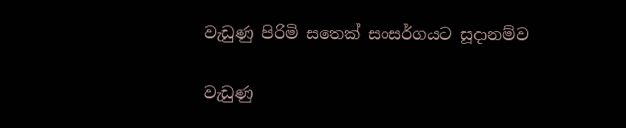වැඩුණු පිරිමි සතෙක් සංසර්ගයට සූදානම්ව

වැඩුණු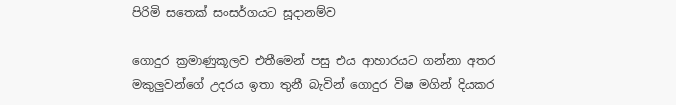පිරිමි සතෙක් සංසර්ගයට සූදානම්ව

ගොදුර ක්‍රමාණුකූලව එතීමෙන් පසු එය ආහාරයට ගන්නා අතර මකුලුවන්ගේ උදරය ඉතා තුනී බැවින් ගොදුර විෂ මගින් දියකර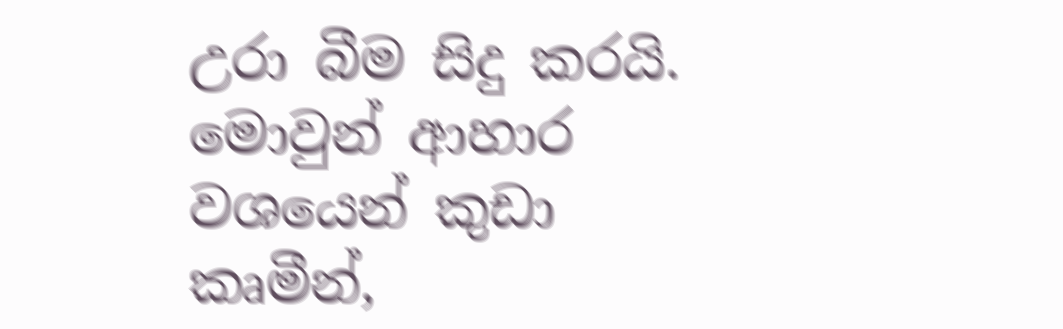උරා බීම සිදු කරයි.  මොවුන් ආහාර වශයෙන් කුඩා කෘමීන්,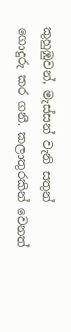කුහුඹුවන්, මැස්සන් වැනි සතුන් ගොදුරු කර ගනී. කලාතුරකින් වෙනත්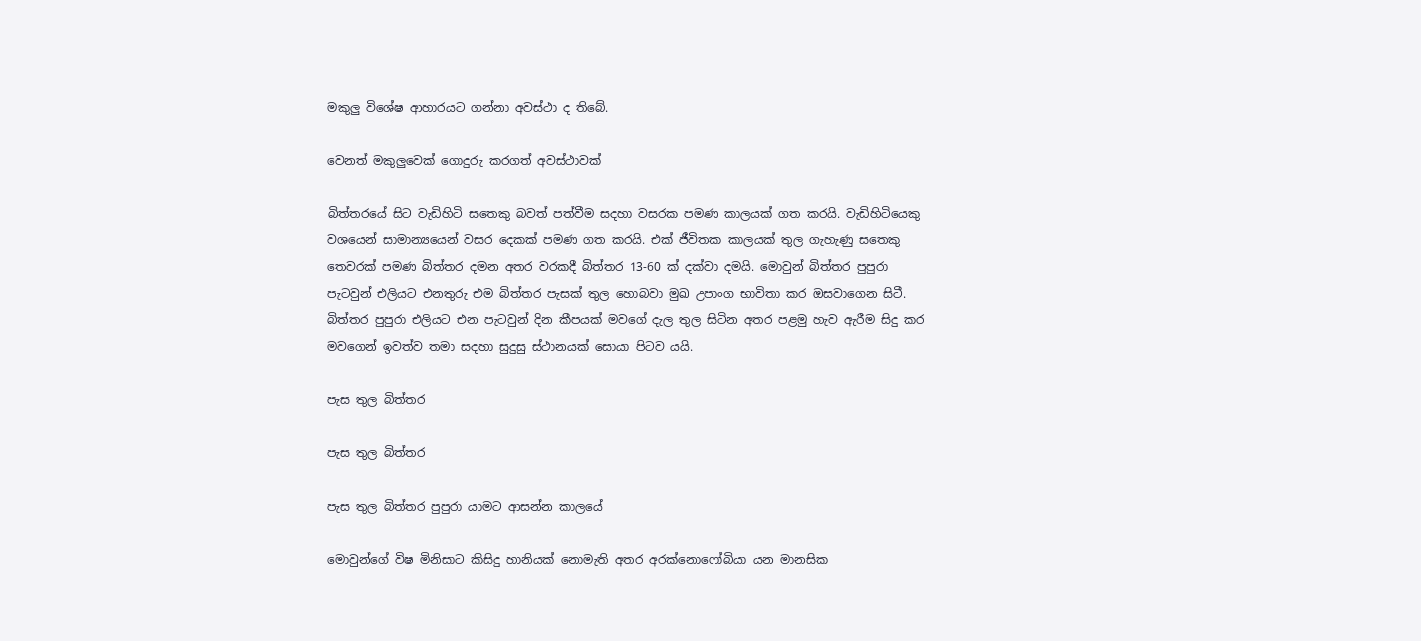මකුලු විශේෂ ආහාරයට ගන්නා අවස්ථා ද තිබේ.

වෙනත් මකුලුවෙක් ගොදුරු කරගත් අවස්ථාවක්

බිත්තරයේ සිට වැඩිහිටි සතෙකු බවත් පත්වීම සදහා වසරක පමණ කාලයක් ගත කරයි. වැඩිහිටියෙකු වශයෙන් සාමාන්‍යයෙන් වසර දෙකක් පමණ ගත කරයි. එක් ජීවිතක කාලයක් තුල ගැහැණු සතෙකු තෙවරක් පමණ බිත්තර දමන අතර වරකදී බිත්තර 13-60 ක් දක්වා දමයි. මොවුන් බිත්තර පුපුරා පැටවුන් එලියට එනතුරු එම බිත්තර පැසක් තුල හොබවා මුඛ උපාංග භාවිතා කර ඔසවාගෙන සිටී.  බිත්තර පුපුරා එලියට එන පැටවුන් දින කීපයක් මවගේ දැල තුල සිටින අතර පළමු හැව ඇරීම සිදු කර මවගෙන් ඉවත්ව තමා සදහා සුදුසු ස්ථානයක් සොයා පිටව යයි.

පැස තුල බිත්තර

පැස තුල බිත්තර

පැස තුල බිත්තර පුපුරා යාමට ආසන්න කාලයේ

මොවුන්ගේ විෂ මිනිසාට කිසිදු හානියක් නොමැති අතර අරක්නොෆෝබියා යන මානසික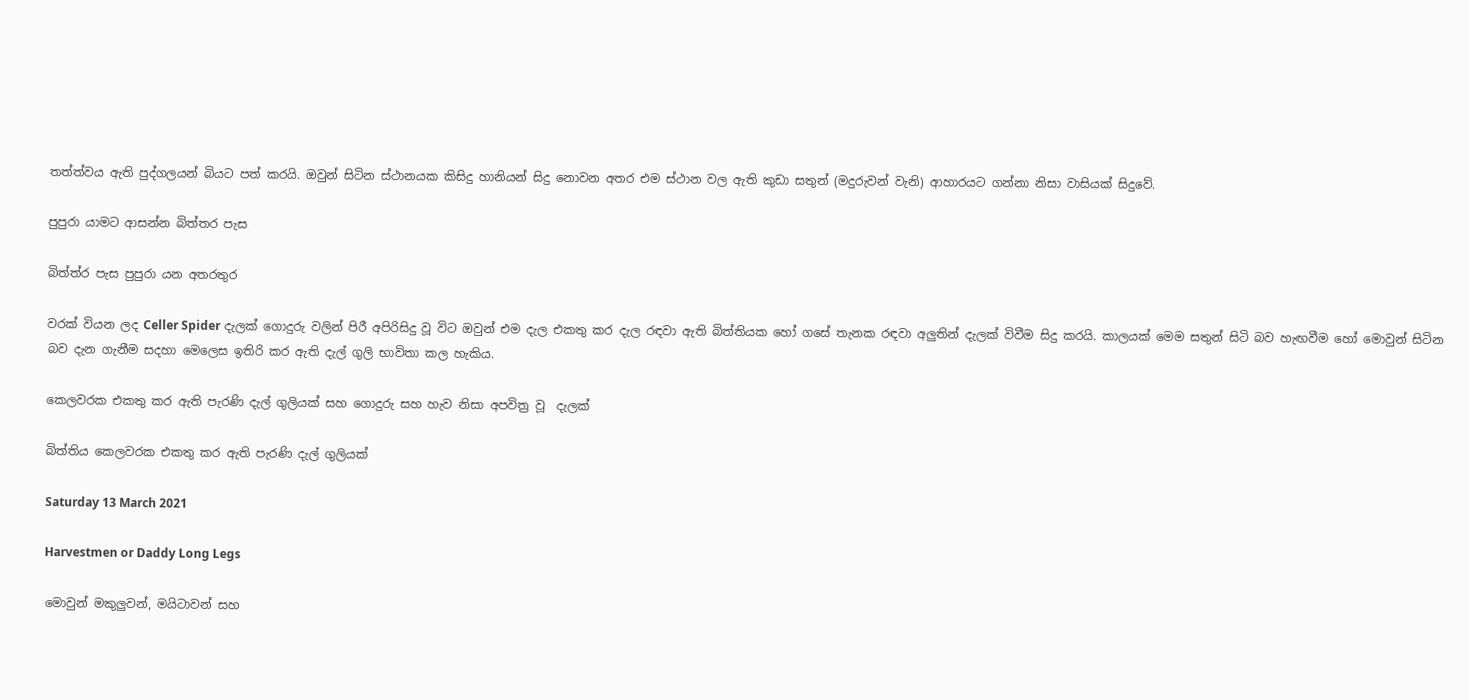තත්ත්වය ඇති පුද්ගලයන් බියට පත් කරයි. ඔවුන් සිටින ස්ථානයක කිසිදු හානියන් සිදු නොවන අතර එම ස්ථාන වල ඇති කුඩා සතුන් (මදුරුවන් වැනි) ආහාරයට ගන්නා නිසා වාසියක් සිදුවේ.

පුපුරා යාමට ආසන්න බිත්තර පැස

බිත්ත්ර පැස පුපුරා යන අතරතුර

වරක් වියන ලද Celler Spider දැලක් ගොදුරු වලින් පිරී අපිරිසිදු වූ විට ඔවුන් එම දැල එකතු කර දැල රඳවා ඇති බිත්තියක හෝ ගසේ තැනක රඳවා අලුතින් දැලක් විවීම සිදු කරයි. කාලයක් මෙම සතුන් සිටි බව හැඟවීම හෝ මොවුන් සිටින බව දැන ගැනීම සදහා මෙලෙස ඉතිරි කර ඇති දැල් ගුලි භාවිතා කල හැකිය.

කෙලවරක එකතු කර ඇති පැරණි දැල් ගුලියක් සහ ගොදුරු සහ හැව නිසා අපවිත්‍ර වූ  දැලක්

බිත්තිය කෙලවරක එකතු කර ඇති පැරණි දැල් ගුලියක්

Saturday 13 March 2021

Harvestmen or Daddy Long Legs

මොවුන් මකුලුවන්, මයිටාවන් සහ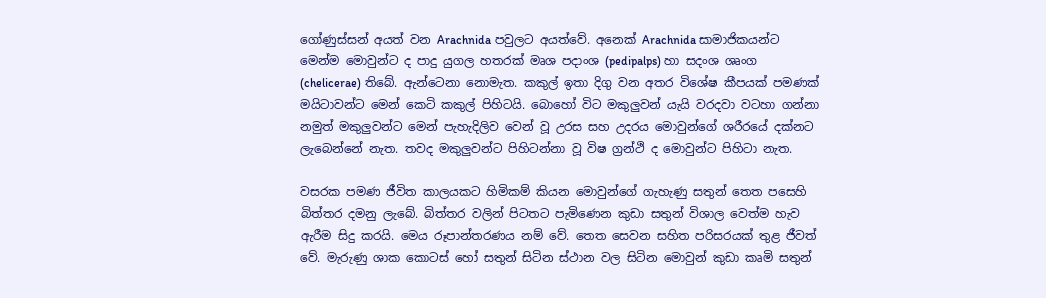ගෝණුස්සන් අයත් වන Arachnida පවුලට අයත්වේ. අනෙක් Arachnida සාමාජිකයන්ට මෙන්ම මොවුන්ට ද පාදු යුගල හතරක් මෘශ පදාංශ (pedipalps) හා සදංශ ශෘංග (chelicerae) තිබේ. ඇන්ටෙනා නොමැත. කකුල් ඉතා දිගු වන අතර විශේෂ කීපයක් පමණක් මයිටාවන්ට මෙන් කෙටි කකුල් පිහිටයි. බොහෝ විට මකුලුවන් යැයි වරදවා වටහා ගන්නා නමුත් මකුලුවන්ට මෙන් පැහැදිලිව වෙන් වූ උරස සහ උදරය මොවුන්ගේ ශරීරයේ දක්නට ලැබෙන්නේ නැත. තවද මකුලුවන්ට පිහිටන්නා වූ විෂ ග්‍රන්ථි ද මොවුන්ට පිහිටා නැත.

වසරක පමණ ජීවිත කාලයකට හිමිකම් කියන මොවුන්ගේ ගැහැණු සතුන් තෙත පසෙහි බිත්තර දමනු ලැබේ. බිත්තර වලින් පිටතට පැමිණෙන කුඩා සතුන් විශාල වෙත්ම හැව ඇරීම සිදු කරයි. මෙය රූපාන්තරණය නම් වේ. තෙත සෙවන සහිත පරිසරයක් තුළ ජීවත් වේ. මැරුණු ශාක කොටස් හෝ සතුන් සිටින ස්ථාන වල සිටින මොවුන් කුඩා කෘමි සතුන්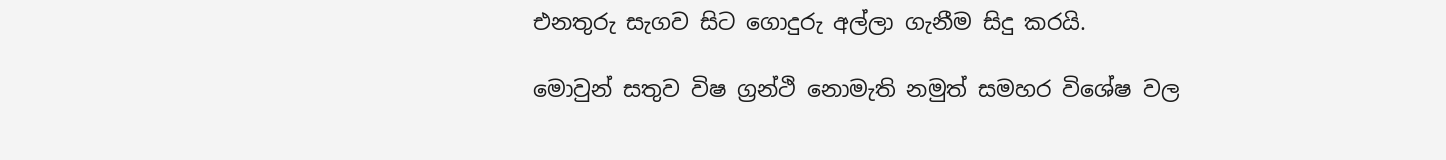එනතුරු සැගව සිට ගොදුරු අල්ලා ගැනීම සිදු කරයි.

මොවුන් සතුව විෂ ග්‍රන්ථි නොමැති නමුත් සමහර විශේෂ වල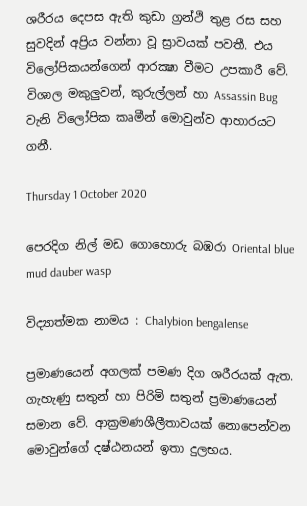ශරීරය දෙපස ඇති කුඩා ග්‍රන්ථි තුළ රස සහ සුවදින් අප්‍රිය වන්නා වූ ස්‍රාවයක් පවතී. එය විලෝපිකයන්ගෙන් ආරක්‍ෂා වීමට උපකාරී වේ. විශාල මකුලුවන්, කුරුල්ලන් හා Assassin Bug වැනි විලෝපික කෘමීන් මොවුන්ව ආහාරයට ගනී.

Thursday 1 October 2020

පෙරදිග නිල් මඩ ගොහොරු බඹරා Oriental blue mud dauber wasp

විද්‍යාත්මක නාමය : Chalybion bengalense

ප්‍රමාණයෙන් අගලක් පමණ දිග ශරීරයක් ඇත. ගැහැණු සතුන් හා පිරිමි සතුන් ප්‍රමාණයෙන් සමාන වේ. ආක්‍රමණශීලීතාවයක් නොපෙන්වන මොවුන්ගේ දෂ්ඨනයන් ඉතා දුලභය.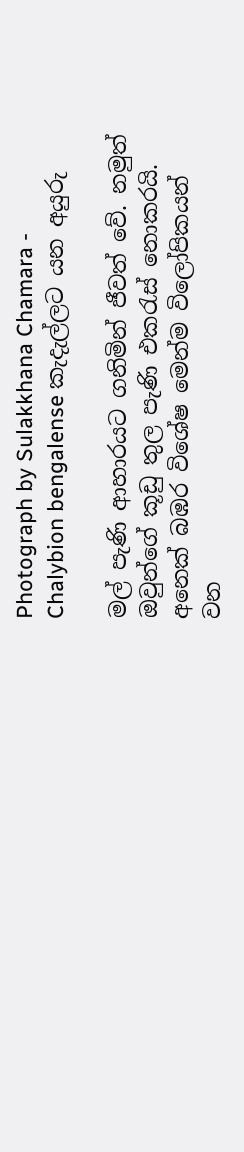Photograph by Sulakkhana Chamara - Chalybion bengalense කැදැල්ලට යන අයුරු

මල් පැණි ආහාරයට ගනිමින් ජීවත් වේ. නමුත් ඔවුන්ගේ කූඩු තුල පැණි එකරැස් නොකරයි. අනෙක් බඹර විශේෂ මෙන්ම විලෝපිකයන් වන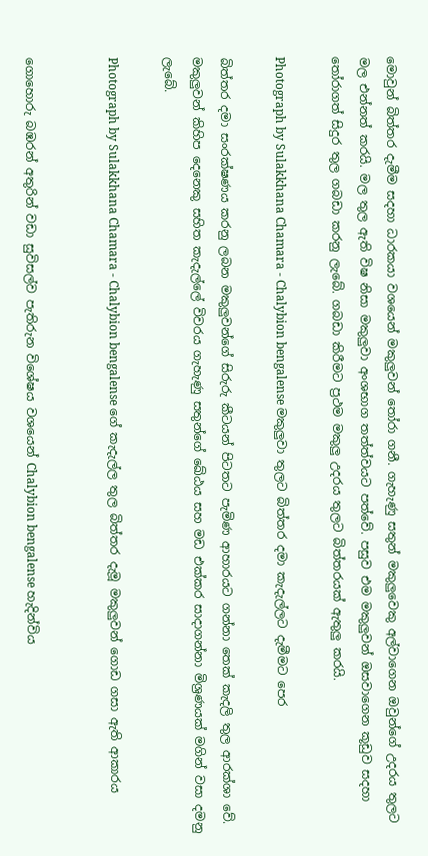මොවුන් බිත්තර දැමීම සදහා ධාරකයා වශයෙන් මකුලුවන් තෝරා ගනී. ගැහැණු සතුන් මකුලුවෙකු අල්වාගෙන ඔවුන්ගේ උදරය තුලට මල එන්නත් කරයි. මල තුල ඇති විෂ නිසා මකුලුවා අංශභාග තත්ත්වයට පත්වේ. පසුව එම මකුලුවන් ඔසවාගෙන කූඩුව සදහා තෝරාගත් සිදුර තුල ගබඩා කරනු ලැබේ. ගබඩා කිරීමට ප්‍රථම මකුලු උදරය තුලට බිත්තරයක් ඇතුලු කරයි.

Photograph by Sulakkhana Chamara - Chalybion bengalense මකුලුවා තුලට බිත්තර දමා කැදැල්ලට දැමීමට පෙර

බිත්තර දමා සංරක්ෂණය කරනු ලබන මකුලුවන්ගේ සිරුරු කීටයන් පිටතට පැමිණ ආහාරයට ගන්නා තෙක් කැදලි තුල ආරක්ශා වේ. මකුලුවන් කිහිප දෙනෙකු සහිත කැදැල්ලේ විවරය ගැහැණු සතුන්ගේ ඛේඨය සහ මඩ එක්කර සාදාගන්නා මිශ්‍රණයක් මගින් වසා දමනු ලැබේ.

Photograph by Sulakkhana Chamara - Chalybion bengalense ගේ කැදැල්ල තුල බිත්තර දැමූ මකුලුවන් ගොඩ ගසා ඇති ආකාරය


ගොහොරු බඹරන් අතුරින් වඩා සුවිසල්ව පැතිරුන විශේෂය වශයෙන් Chalybion bengalense හැදින්විය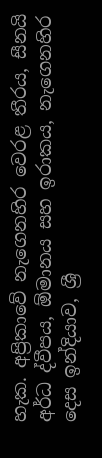හැක. අප්‍රිකාවේ නැගෙනහිර වෙරළ තීරය, සීනයි අර්ධ ද්වීපය, ඕමානය සහ ඉරාකය, නැගෙනහිර දෙස ඉන්දියාව, ශ්‍රී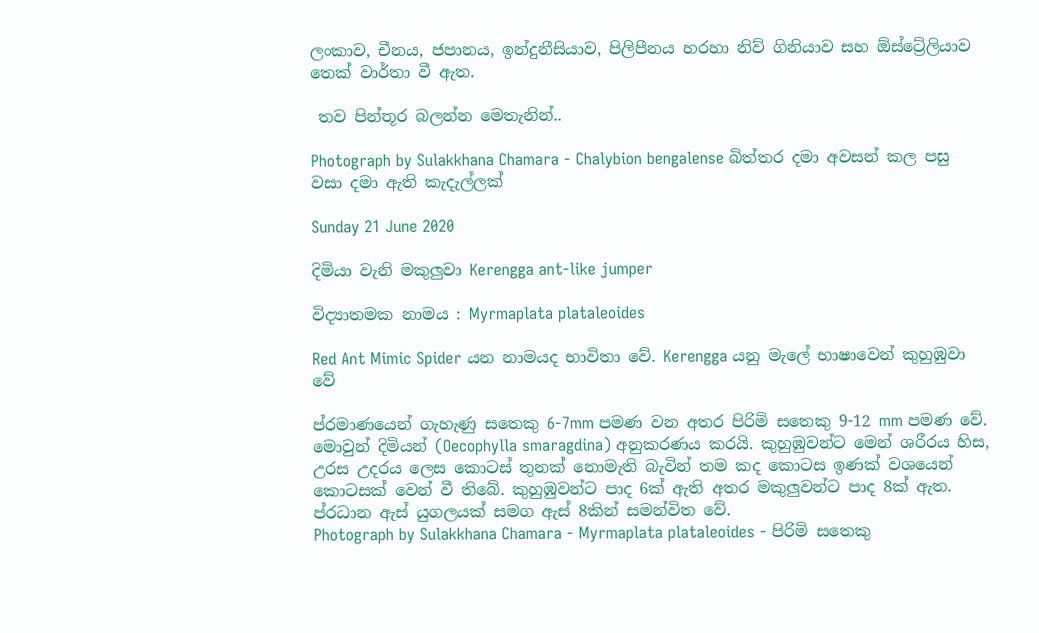ලංකාව, චීනය, ජපානය, ඉන්දුනීසියාව, පිලිපීනය හරහා නිව් ගිනියාව සහ ඕස්ට්‍රේලියාව තෙක් වාර්තා වී ඇත.

 තව පින්තූර බලන්න මෙතැනින්..

Photograph by Sulakkhana Chamara - Chalybion bengalense බිත්තර දමා අවසන් කල පසු වසා දමා ඇති කැදැල්ලක්

Sunday 21 June 2020

දිමියා වැනි මකුලුවා Kerengga ant-like jumper

විද්‍යාතමක නාමය : Myrmaplata plataleoides

Red Ant Mimic Spider යන නාමයද භාවිතා වේ. Kerengga යනු මැලේ භාෂාවෙන් කුහුඹුවා වේ

ප්රමාණයෙන් ගැහැණු සතෙකු 6-7mm පමණ වන අතර පිරිමි සතෙකු 9-12 mm පමණ වේ. මොවුන් දිමියන් (Oecophylla smaragdina) අනුකරණය කරයි. කුහුඹුවන්ට මෙන් ශරීරය හිස, උරස උදරය ලෙස කොටස් තුනක් නොමැති බැවින් තම කද කොටස ඉණක් වශයෙන් කොටසක් වෙන් වී තිබේ. කුහුඹුවන්ට පාද 6ක් ඇති අතර මකුලුවන්ට පාද 8ක් ඇත. ප්රධාන ඇස් යුගලයක් සමග ඇස් 8කින් සමන්විත වේ.
Photograph by Sulakkhana Chamara - Myrmaplata plataleoides - පිරිමි සතෙකු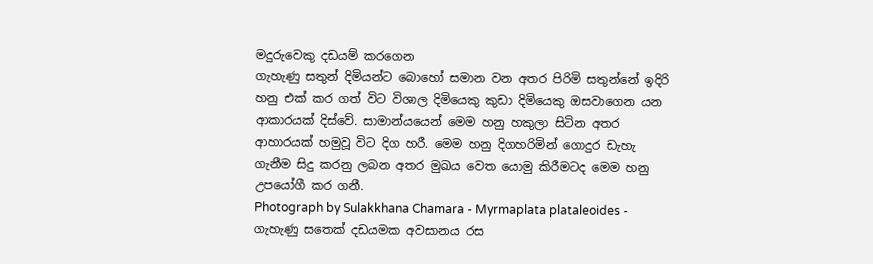මදුරුවෙකු දඩයම් කරගෙන
ගැහැණු සතුන් දිමියන්ට බොහෝ සමාන වන අතර පිරිමි සතුන්නේ ඉදිරි හනු එක් කර ගත් විට විශාල දිමියෙකු කුඩා දිමියෙකු ඔසවාගෙන යන ආකාරයක් දිස්වේ. සාමාන්යයෙන් මෙම හනු හකුලා සිටින අතර ආහාරයක් හමුවූ විට දිග හරී. මෙම හනු දිගහරිමින් ‍‍ගොදුර ඩැහැ ගැනීම සිදු කරනු ලබන අතර මුඛය වෙත යොමු කිරීමටද මෙම හනු උපයෝගී කර ගනී.
Photograph by Sulakkhana Chamara - Myrmaplata plataleoides - ගැහැණු සතෙක් දඩයමක අවසානය රස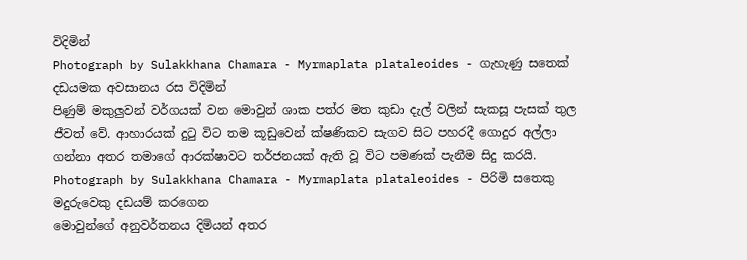විදිමින්
Photograph by Sulakkhana Chamara - Myrmaplata plataleoides - ගැහැණු සතෙක් දඩයමක අවසානය රස විදිමින්
පිණුම් මකුලුවන් වර්ගයක් වන මොවුන් ශාක පත්ර මත කුඩා දැල් වලින් සැකසූ පැසක් තුල ජීවත් වේ. ආහාරයක් දුටු විට තම කූඩුවෙන් ක්ෂණිකව සැගව සිට පහරදී ගොදුර අල්ලා ගන්නා අතර තමාගේ ආරක්ෂාවට තර්ජනයක් ඇති වූ විට පමණක් පැනීම සිදු කරයි.
Photograph by Sulakkhana Chamara - Myrmaplata plataleoides - පිරිමි සතෙකු මදුරුවෙකු දඩයම් කරගෙන
මොවුන්‍‍ගේ අනුවර්තනය දිමියන් අතර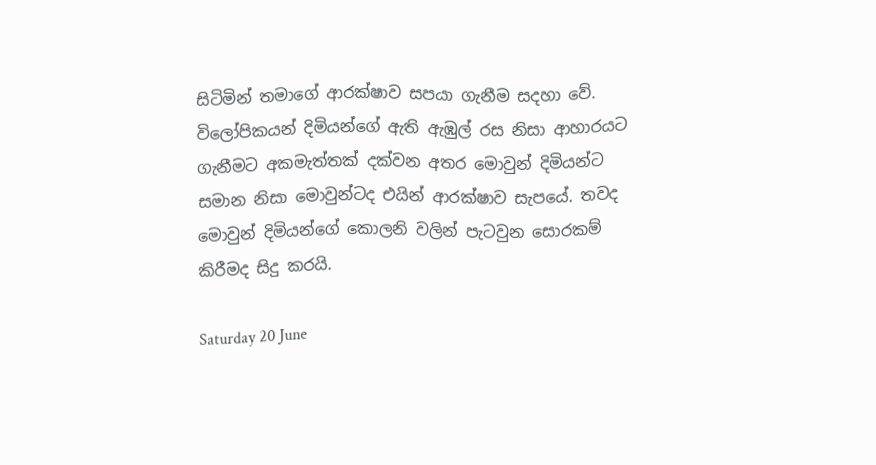සිටිමින් තමාගේ ආරක්ෂාව සපයා ගැනීම සදහා වේ. විලෝපිකයන් දිමියන්‍‍ගේ ඇති ඇඹුල් රස නිසා ආහාරයට ගැනීමට අකමැත්තක් දක්වන අතර මොවුන් දිමියන්ට සමාන නිසා මොවුන්ටද එයින් ආරක්ෂාව සැපයේ. තවද මොවුන් දිමියන්ගේ කොලනි වලින් පැටවුන සොරකම් කිරීමද සිදු කරයි.

Saturday 20 June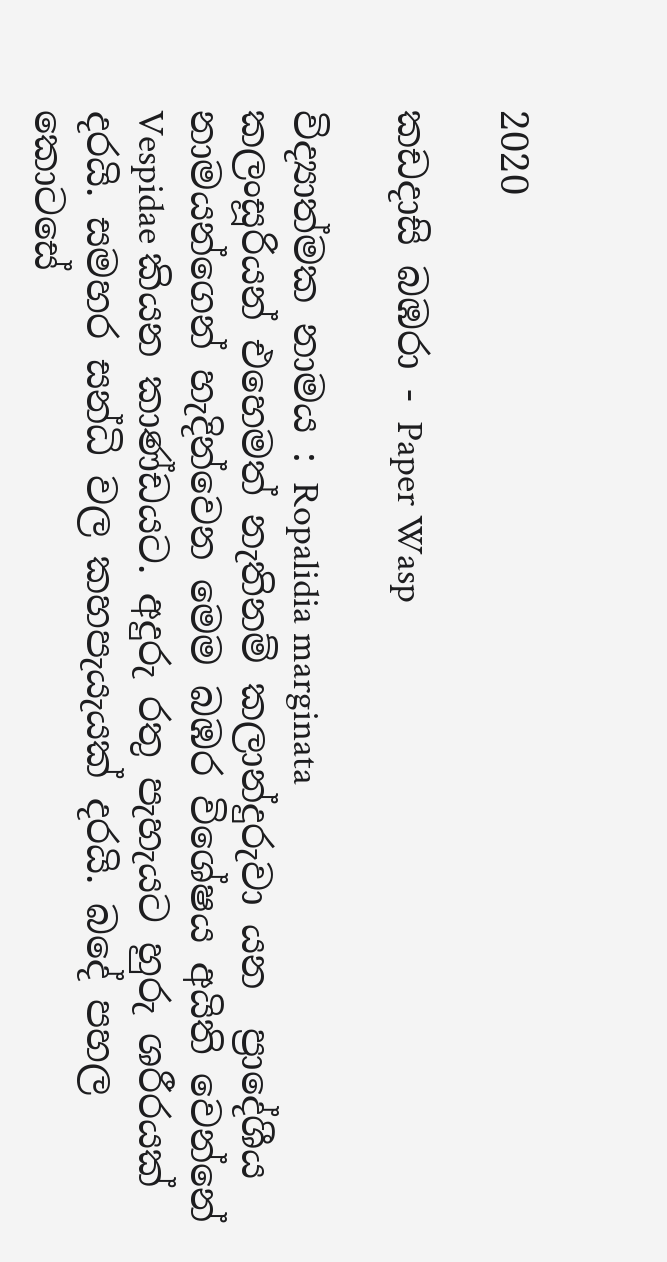2020

කඩදාසි බඹරා - Paper Wasp

විද්‍යාත්මක නාමය : Ropalidia marginata
කලංසූරියන් එහෙමත් නැතිනම් කලාන්දුරුවා යන  ප්‍රාදේශීය නාමයන්ගෙන් හැදින්වෙන මෙම බඹර විශේෂය අයිති වෙන්නේ Vespidae කියන කාණ්ඩයට. අදුරු රතු පැහැයට හුරු ශරීරයක් දරයි. සමහර සන්ධි වල කහපැයැයක් දරයි. බදේ පහල කොටසේ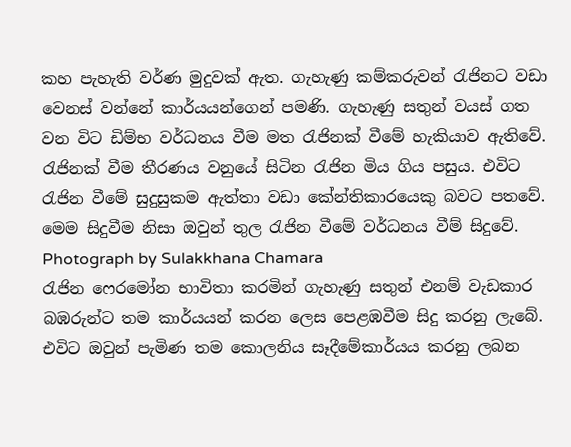කහ පැහැති වර්ණ මුදුවක් ඇත. ගැහැණු කම්කරුවන් රැජිනට වඩා වෙනස් වන්නේ කාර්යයන්ගෙන් පමණි. ගැහැණු සතුන් වයස් ගත වන විට ඩිම්භ වර්ධනය වීම මත රැජිනක් වීමේ හැකියාව ඇතිවේ. රැජිනක් වීම තීරණය වනුයේ සිටින රැජින මිය ගිය පසුය. එවිට රැජින වීමේ සුදුසුකම ඇත්තා වඩා කේන්තිකාරයෙකු බවට පතවේ. මෙම සිදුවීම නිසා ඔවුන් තුල රැජින වීමේ වර්ධනය වීම් සිදුවේ.
Photograph by Sulakkhana Chamara
රැජින ෆෙරමෝන භාවිතා කරමින් ගැහැණු සතුන් එනම් වැඩකාර බඹරුන්ට තම කාර්යයන් කරන ලෙස පෙළඹවීම සිදු කරනු ලැබේ. එවිට ඔවුන් පැමිණ තම කොලනිය සෑදීමේකාර්යය කරනු ලබන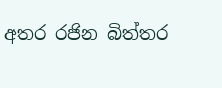අතර රජින බිත්තර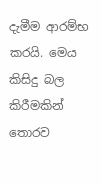දැමීම ආරම්භ කරයි. මෙය කිසිදු බල කිරීමකින් තොරව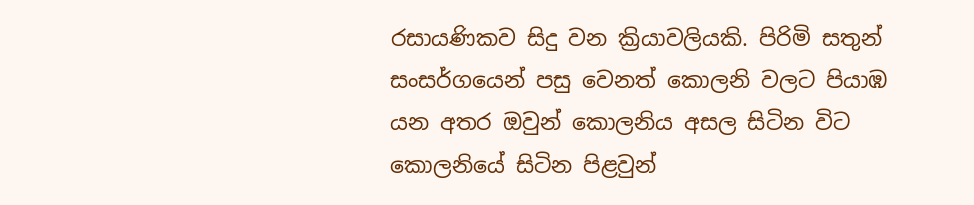රසායණිකව සිදු වන ක්‍රියාවලියකි. පිරිමි සතුන් සංසර්ගයෙන් පසු වෙනත් කොලනි වලට පියාඹ යන අතර ඔවුන් කොලනිය අසල සිටින විට කොලනියේ සිටින පිළවුන්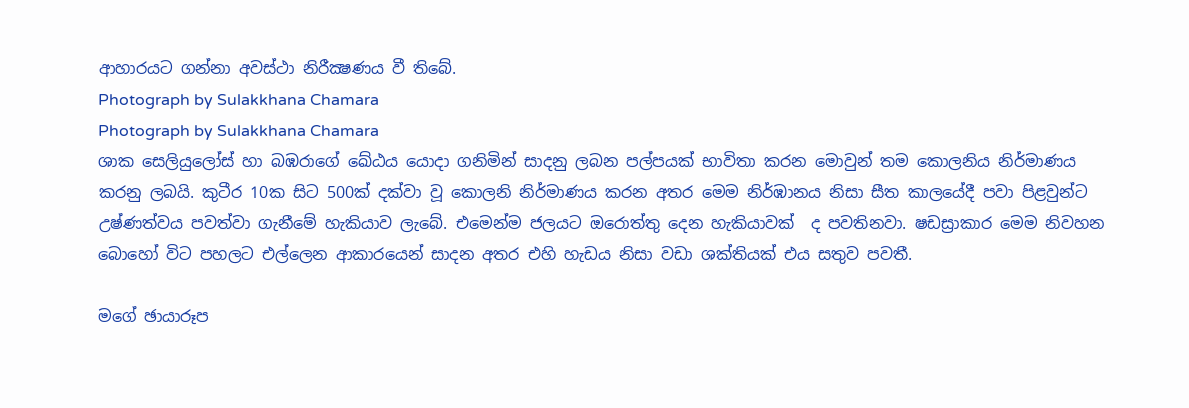ආහාරයට ගන්නා අවස්ථා නිරීක්‍ෂණය වී තිබේ.
Photograph by Sulakkhana Chamara
Photograph by Sulakkhana Chamara
ශාක සෙලියුලෝස් හා බඹරාගේ ඛේඨය යොදා ගනිමින් සාදනු ලබන පල්පයක් භාවිතා කරන මොවුන් තම කොලනිය නිර්මාණය කරනු ලබයි. කුටීර 10ක සිට 500ක් දක්වා වූ කොලනි නිර්මාණය කරන අතර මෙම නිර්ඹානය නිසා සීත කාලයේදී පවා පිළවුන්ට උෂ්ණත්වය පවත්වා ගැනීමේ හැකියාව ලැබේ. එමෙන්ම ජලයට ඔරොත්තු දෙන හැකියාවක්  ද පවතිනවා. ෂඩස්‍රාකාර මෙම නිවහන බොහෝ විට පහලට එල්ලෙන ආකාරයෙන් සාදන අතර එහි හැඩය නිසා වඩා ශක්තියක් එය සතුව පවතී.

මගේ ඡායාරූප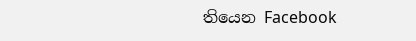තියෙන Facebook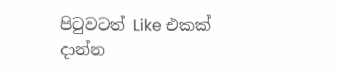පිටුවටත් Like එකක් දාන්න